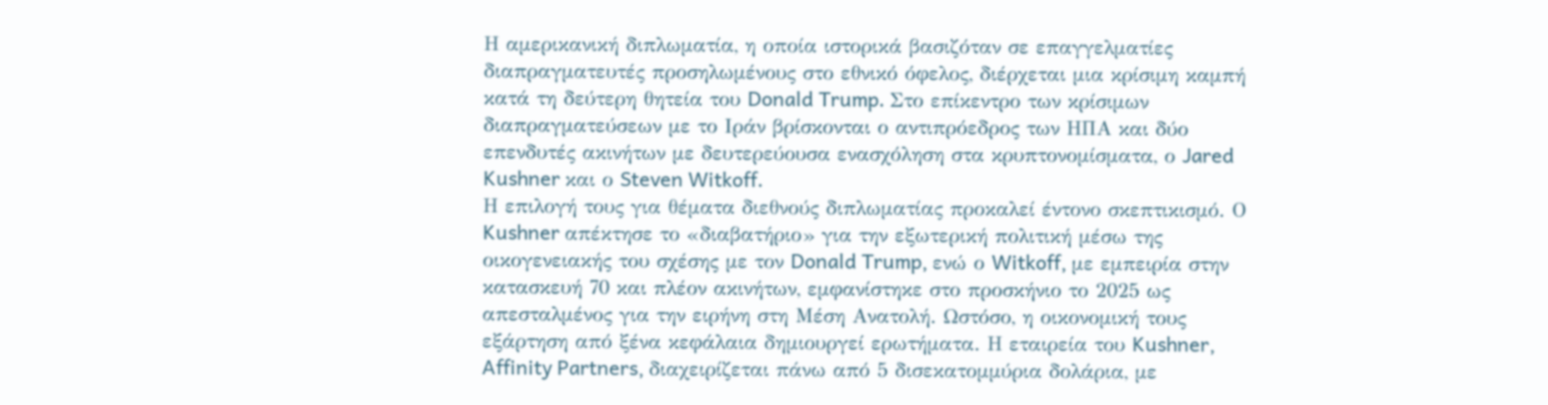Η αμερικανική διπλωματία, η οποία ιστορικά βασιζόταν σε επαγγελματίες διαπραγματευτές προσηλωμένους στο εθνικό όφελος, διέρχεται μια κρίσιμη καμπή κατά τη δεύτερη θητεία του Donald Trump. Στο επίκεντρο των κρίσιμων διαπραγματεύσεων με το Ιράν βρίσκονται ο αντιπρόεδρος των ΗΠΑ και δύο επενδυτές ακινήτων με δευτερεύουσα ενασχόληση στα κρυπτονομίσματα, ο Jared Kushner και ο Steven Witkoff.
Η επιλογή τους για θέματα διεθνούς διπλωματίας προκαλεί έντονο σκεπτικισμό. Ο Kushner απέκτησε το «διαβατήριο» για την εξωτερική πολιτική μέσω της οικογενειακής του σχέσης με τον Donald Trump, ενώ ο Witkoff, με εμπειρία στην κατασκευή 70 και πλέον ακινήτων, εμφανίστηκε στο προσκήνιο το 2025 ως απεσταλμένος για την ειρήνη στη Μέση Ανατολή. Ωστόσο, η οικονομική τους εξάρτηση από ξένα κεφάλαια δημιουργεί ερωτήματα. Η εταιρεία του Kushner, Affinity Partners, διαχειρίζεται πάνω από 5 δισεκατομμύρια δολάρια, με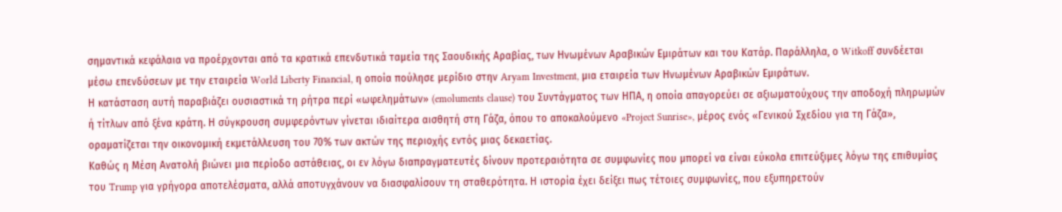σημαντικά κεφάλαια να προέρχονται από τα κρατικά επενδυτικά ταμεία της Σαουδικής Αραβίας, των Ηνωμένων Αραβικών Εμιράτων και του Κατάρ. Παράλληλα, ο Witkoff συνδέεται μέσω επενδύσεων με την εταιρεία World Liberty Financial, η οποία πούλησε μερίδιο στην Aryam Investment, μια εταιρεία των Ηνωμένων Αραβικών Εμιράτων.
Η κατάσταση αυτή παραβιάζει ουσιαστικά τη ρήτρα περί «ωφελημάτων» (emoluments clause) του Συντάγματος των ΗΠΑ, η οποία απαγορεύει σε αξιωματούχους την αποδοχή πληρωμών ή τίτλων από ξένα κράτη. Η σύγκρουση συμφερόντων γίνεται ιδιαίτερα αισθητή στη Γάζα, όπου το αποκαλούμενο «Project Sunrise», μέρος ενός «Γενικού Σχεδίου για τη Γάζα», οραματίζεται την οικονομική εκμετάλλευση του 70% των ακτών της περιοχής εντός μιας δεκαετίας.
Καθώς η Μέση Ανατολή βιώνει μια περίοδο αστάθειας, οι εν λόγω διαπραγματευτές δίνουν προτεραιότητα σε συμφωνίες που μπορεί να είναι εύκολα επιτεύξιμες λόγω της επιθυμίας του Trump για γρήγορα αποτελέσματα, αλλά αποτυγχάνουν να διασφαλίσουν τη σταθερότητα. Η ιστορία έχει δείξει πως τέτοιες συμφωνίες, που εξυπηρετούν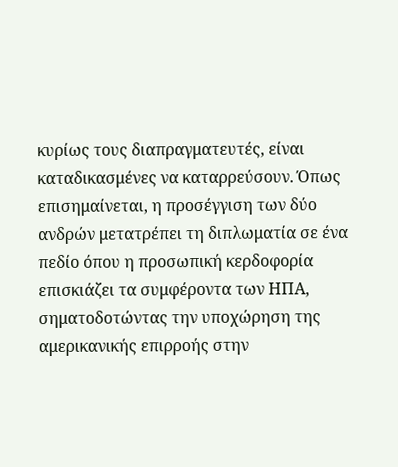κυρίως τους διαπραγματευτές, είναι καταδικασμένες να καταρρεύσουν. Όπως επισημαίνεται, η προσέγγιση των δύο ανδρών μετατρέπει τη διπλωματία σε ένα πεδίο όπου η προσωπική κερδοφορία επισκιάζει τα συμφέροντα των ΗΠΑ, σηματοδοτώντας την υποχώρηση της αμερικανικής επιρροής στην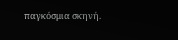παγκόσμια σκηνή.